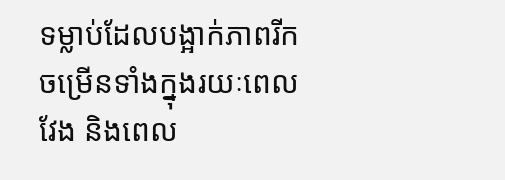ទម្លាប់ដែលបង្អាក់ភាពរីកចម្រើនទាំងក្នុងរយៈពេលវែង និងពេល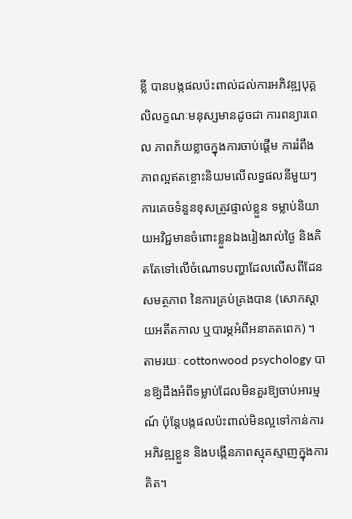ខ្លី បានបង្កផលប៉ះពាល់ដល់ការអភិវឌ្ឍបុគ្គលិលក្ខណៈមនុស្សមានដូចជា ការពន្យារពេល ភាពភ័យខ្លាចក្នុងការចាប់ផ្តើម ការរំពឹងភាពល្អឥតខ្ចោះនិយមលើលទ្ធផលនីមួយៗ ការគេចទំនួនខុសត្រូវផ្ទាល់ខ្លួន ទម្លាប់និយាយអវិជ្ជមានចំពោះខ្លួនឯងរៀងរាល់ថ្ងៃ និងគិតតែទៅលើចំណោទបញ្ហាដែលលើសពីដែនសមត្ថភាព នៃការគ្រប់គ្រងបាន (សោកស្តាយអតីតកាល ឬបារម្ភអំពីអនាគតពេក) ។
តាមរយៈ cottonwood psychology បានឱ្យដឹងអំពីទម្លាប់ដែលមិនគួរឱ្យចាប់អារម្មណ៍ ប៉ុន្តែបង្កផលប៉ះពាល់មិនល្អទៅកាន់ការអភិវឌ្ឍខ្លួន និងបង្កើនភាពស្មុគស្មាញក្នុងការគិត។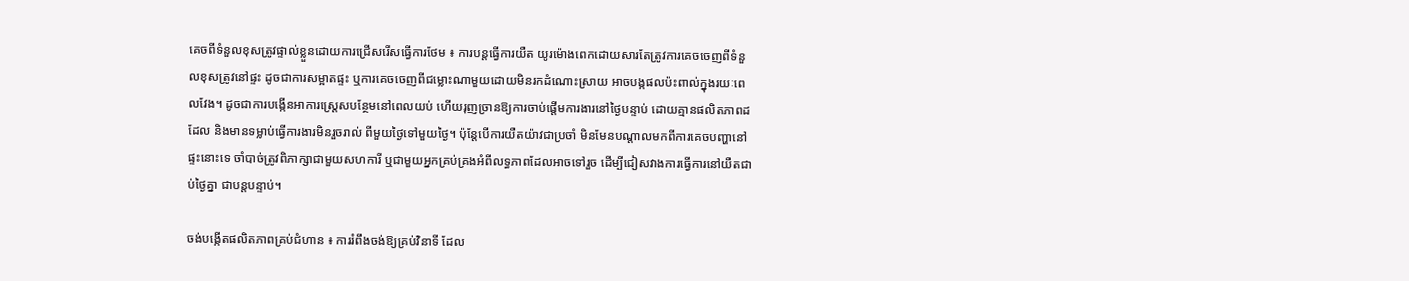គេចពីទំនួលខុសត្រូវផ្ទាល់ខ្លួនដោយការជ្រើសរើសធ្វើការថែម ៖ ការបន្តធ្វើការយឺត យូរម៉ោងពេកដោយសារតែត្រូវការគេចចេញពីទំនួលខុសត្រូវនៅផ្ទះ ដូចជាការសម្អាតផ្ទះ ឬការគេចចេញពីជម្លោះណាមួយដោយមិនរកដំណោះស្រាយ អាចបង្កផលប៉ះពាល់ក្នុងរយៈពេលវែង។ ដូចជាការបង្កើនអាការស្រ្តេសបន្ថែមនៅពេលយប់ ហើយរុញច្រានឱ្យការចាប់ផ្តើមការងារនៅថ្ងៃបន្ទាប់ ដោយគ្មានផលិតភាពដដែល និងមានទម្លាប់ធ្វើការងារមិនរួចរាល់ ពីមួយថ្ងៃទៅមួយថ្ងៃ។ ប៉ុន្តែបើការយឺតយ៉ាវជាប្រចាំ មិនមែនបណ្តាលមកពីការគេចបញ្ហានៅផ្ទះនោះទេ ចាំបាច់ត្រូវពិភាក្សាជាមួយសហការី ឬជាមួយអ្នកគ្រប់គ្រងអំពីលទ្ធភាពដែលអាចទៅរួច ដើម្បីជៀសវាងការធ្វើការនៅយឺតជាប់ថ្ងៃគ្នា ជាបន្តបន្ទាប់។

ចង់បង្កើតផលិតភាពគ្រប់ជំហាន ៖ ការរំពឹងចង់ឱ្យគ្រប់វិនាទី ដែល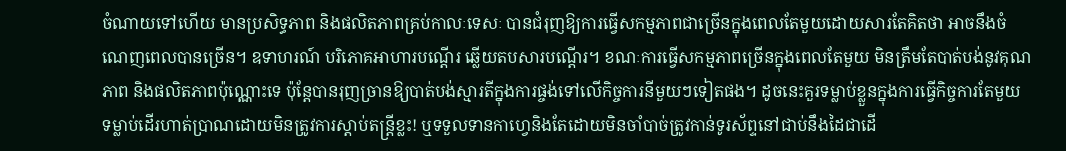ចំណាយទៅហើយ មានប្រសិទ្ធភាព និងផលិតភាពគ្រប់កាលៈទេសៈ បានជំរុញឱ្យការធ្វើសកម្មភាពជាច្រើនក្នុងពេលតែមួយដោយសារតែគិតថា អាចនឹងចំណេញពេលបានច្រើន។ ឧទាហរណ៍ បរិភោគអាហារបណ្តើរ ឆ្លើយតបសារបណ្តើរ។ ខណៈការធ្វើសកម្មភាពច្រើនក្នុងពេលតែមួយ មិនត្រឹមតែបាត់បង់នូវគុណភាព និងផលិតភាពប៉ុណ្ណោះទេ ប៉ុន្តែបានរុញច្រានឱ្យបាត់បង់ស្មារតីក្នុងការផ្ចង់ទៅលើកិច្ចការនីមួយៗទៀតផង។ ដូចនេះគួរទម្លាប់ខ្លួនក្នុងការធ្វើកិច្ចការតែមួយ ទម្លាប់ដើរហាត់ប្រាណដោយមិនត្រូវការស្តាប់តន្រ្តីខ្លះ! ឬទទួលទានកាហ្វេនិងតែដោយមិនចាំបាច់ត្រូវកាន់ទូរស័ព្ទនៅជាប់នឹងដៃជាដើ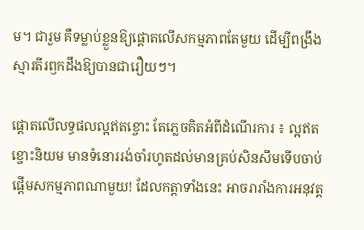ម។ ជារួម គឺទម្លាប់ខ្លួនឱ្យផ្តោតលើសកម្មភាពតែមួយ ដើម្បីពង្រឹងស្មារតីរឭកដឹងឱ្យបានជារឿយៗ។

ផ្តោតលើលទ្ធផលល្អឥតខ្ចោះ តែភ្លេចគិតអំពីដំណើរការ ៖ ល្អឥតខ្ចោះនិយម មានទំនោររង់ចាំរហូតដល់មានគ្រប់សិនសឹមទើបចាប់ផ្តើមសកម្មភាពណាមួយ! ដែលកត្តាទាំងនេះ អាចរារាំងការអនុវត្ត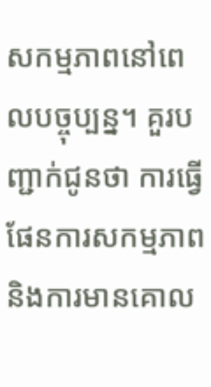សកម្មភាពនៅពេលបច្ចុប្បន្ន។ គួរបញ្ជាក់ជូនថា ការធ្វើផែនការសកម្មភាព និងការមានគោល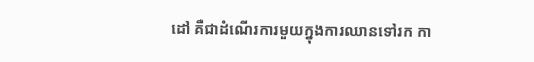ដៅ គឺជាដំណើរការមួយក្នុងការឈានទៅរក កា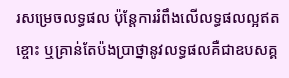រសម្រេចលទ្ធផល ប៉ុន្តែការរំពឹងលើលទ្ធផលល្អឥតខ្ចោះ ឬគ្រាន់តែប៉ងប្រាថ្នានូវលទ្ធផលគឺជាឧបសគ្គ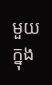មួយ ក្នុង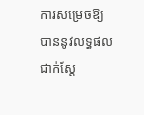ការសម្រេចឱ្យបាននូវលទ្ធផលជាក់ស្តែ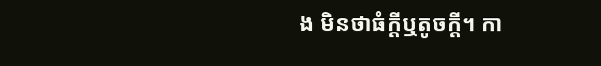ង មិនថាធំក្ដីឬតូចក្ដី។ កា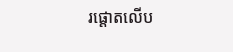រផ្តោតលើប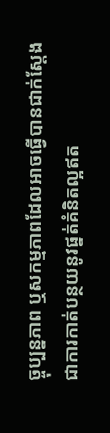ច្ចុប្បន្នភាព ឬសកម្មភាពដែលអាចធ្វើបានជាក់ស្តែង ជាការកាត់បន្ថយនូវផ្នត់គំនិតល្អឥត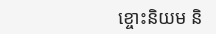ខ្ចោះនិយម និ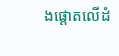ងផ្តោតលើដំ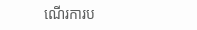ណើរការប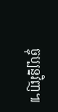ច្ចុប្បន្នវិញ៕